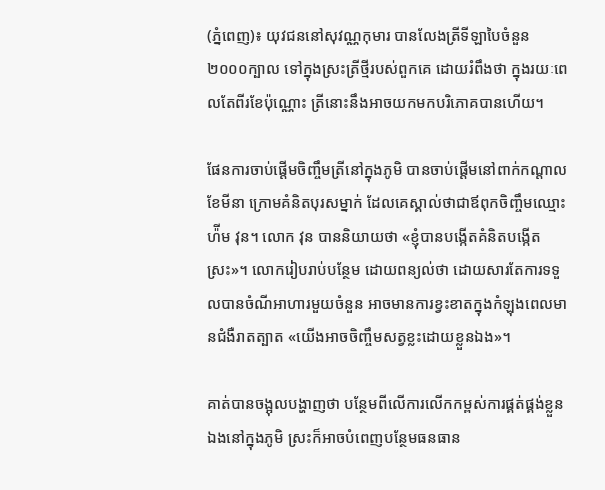(ភ្នំពេញ)៖ យុវជននៅសុវណ្ណកុមារ បានលែងត្រីទីឡាបៃចំនួន ២០០០ក្បាល ទៅក្នុងស្រះត្រីថ្មីរបស់ពួកគេ ដោយរំពឹងថា ក្នុងរយៈពេលតែពីរខែប៉ុណ្ណោះ ត្រីនោះនឹងអាចយកមកបរិភោគបានហើយ។

ផែនការចាប់ផ្តើមចិញ្ចឹមត្រីនៅក្នុងភូមិ បានចាប់ផ្តើមនៅពាក់កណ្តាលខែមីនា ក្រោមគំនិតបុរសម្នាក់ ដែលគេស្គាល់ថាជាឪពុកចិញ្ចឹមឈ្មោះ ហ៉ីម វុន។ លោក វុន បាននិយាយថា «ខ្ញុំបានបង្កើតគំនិតបង្កើតស្រះ»។ លោករៀបរាប់បន្ថែម ដោយពន្យល់ថា ដោយសារតែការទទួលបានចំណីអាហារមួយចំនួន អាចមានការខ្វះខាតក្នុងកំឡុងពេលមានជំងឺរាតត្បាត «យើងអាចចិញ្ចឹមសត្វខ្លះដោយខ្លួនឯង»។

គាត់បានចង្អុលបង្ហាញថា បន្ថែមពីលើការលើកកម្ពស់ការផ្គត់ផ្គង់ខ្លួនឯងនៅក្នុងភូមិ ស្រះក៏អាចបំពេញបន្ថែមធនធាន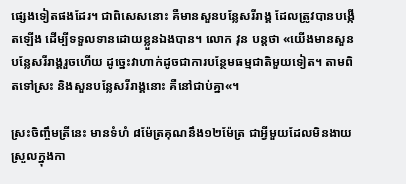ផ្សេងទៀតផងដែរ។ ជាពិសេសនោះ គឺមានសួនបន្លែសរីរាង្គ ដែលត្រូវបានបង្កើតឡើង ដើម្បីទទួលទានដោយខ្លួនឯងបាន។ លោក វុន បន្តថា «យើងមានសួនបន្លែសរីរាង្គរួចហើយ ដូច្នេះវាហាក់ដូចជាការបន្ថែមធម្មជាតិមួយទៀត។ តាមពិតទៅស្រះ និងសួនបន្លែសរីរាង្គនោះ គឺនៅជាប់គ្នា«។

ស្រះចិញ្ចឹមត្រីនេះ មានទំហំ ៨ម៉ែត្រគុណនឹង១២ម៉ែត្រ ជាអ្វីមួយដែលមិនងាយស្រួលក្នុងកា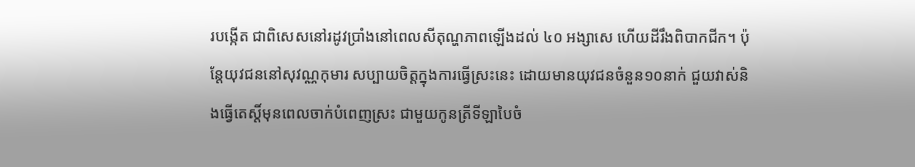របង្កើត ជាពិសេសនៅរដូវប្រាំងនៅពេលសីតុណ្ហភាពឡើងដល់ ៤០ អង្សាសេ ហើយដីរឹងពិបាកជីក។ ប៉ុន្តែយុវជននៅសុវណ្ណកុមារ សប្បាយចិត្តក្នុងការធ្វើស្រះនេះ ដោយមានយុវជនចំនួន១០នាក់ ជួយវាស់និងធ្វើតេស្តិ៍មុនពេលចាក់បំពេញស្រះ ជាមួយកូនត្រីទីឡាបៃចំ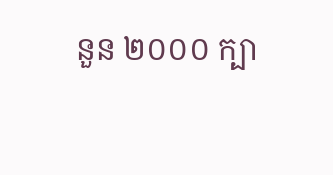នួន ២០០០ ក្បា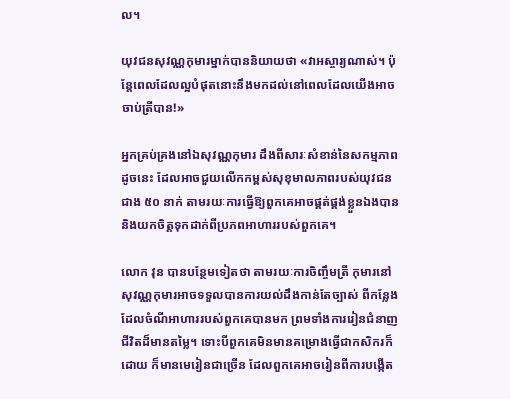ល។

យុវជនសុវណ្ណកុមារម្នាក់បាននិយាយថា «វាអស្ចារ្យណាស់។ ប៉ុន្តែពេលដែលល្អបំផុតនោះនឹងមកដល់នៅពេលដែលយើងអាចចាប់ត្រីបាន!»

អ្នកគ្រប់គ្រងនៅឯសុវណ្ណកុមារ ដឹងពីសារៈសំខាន់នៃសកម្មភាពដូចនេះ ដែលអាចជួយលើកកម្ពស់សុខុមាលភាពរបស់យុវជនជាង ៥០ នាក់ តាមរយៈការធ្វើឱ្យពួកគេអាចផ្គត់ផ្គង់ខ្លួនឯងបាន និងយកចិត្តទុកដាក់ពីប្រភពអាហាររបស់ពួកគេ។

លោក វុន បានបន្ថែមទៀតថា តាមរយៈការចិញ្ចឹមត្រី កុមារនៅសុវណ្ណកុមារអាចទទួលបានការយល់ដឹងកាន់តែច្បាស់ ពីកន្លែងដែលចំណីអាហាររបស់ពួកគេបានមក ព្រមទាំងការរៀនជំនាញជីវិតដ៏មានតម្លៃ។ ទោះបីពួកគេមិនមានគម្រោងធ្វើជាកសិករក៏ដោយ ក៏មានមេរៀនជាច្រើន ដែលពួកគេអាចរៀនពីការបង្កើត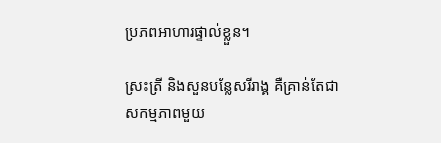ប្រភពអាហារផ្ទាល់ខ្លួន។

ស្រះត្រី និងសួនបន្លែសរីរាង្គ គឺគ្រាន់តែជាសកម្មភាពមួយ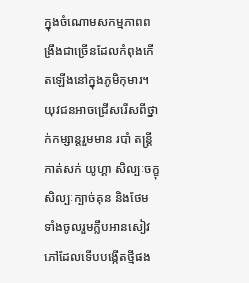ក្នុងចំណោមសកម្មភាពពង្រឹងជាច្រើនដែលកំពុងកើតឡើងនៅក្នុងភូមិកុមារ។ យុវជនអាចជ្រើសរើសពីថ្នាក់កម្សាន្ដរួមមាន របាំ តន្ត្រី កាត់សក់ យូហ្គា សិល្បៈចក្ខុ សិល្បៈក្បាច់គុន និងថែមទាំងចូលរួមក្លឹបអានសៀវភៅដែលទើបបង្កើតថ្មីផង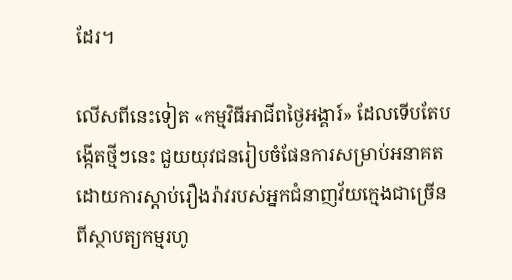ដែរ។

លើសពីនេះទៀត «កម្មវិធីអាជីពថ្ងៃអង្គារ៍» ដែលទើបតែបង្កើតថ្មីៗនេះ ជួយយុវជនរៀបចំផែនការសម្រាប់អនាគតដោយការស្តាប់រឿងរ៉ាវរបស់អ្នកជំនាញវ័យក្មេងជាច្រើន ពីស្ថាបត្យកម្មរហូ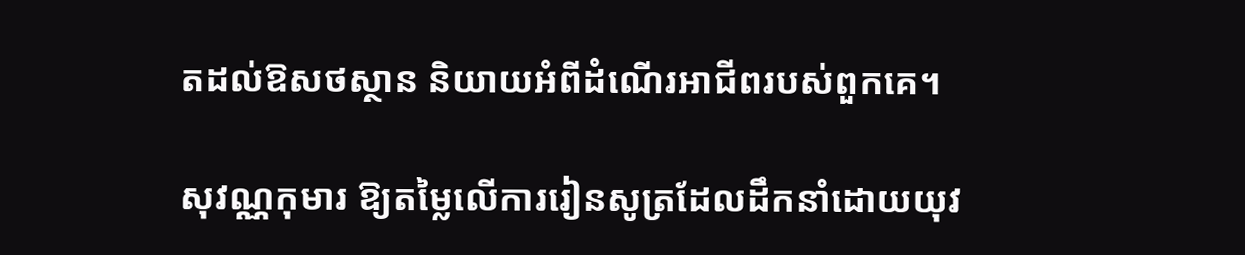តដល់ឱសថស្ថាន និយាយអំពីដំណើរអាជីពរបស់ពួកគេ។

សុវណ្ណកុមារ ឱ្យតម្លៃលើការរៀនសូត្រដែលដឹកនាំដោយយុវ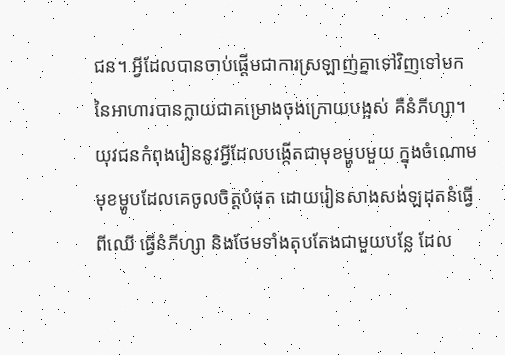ជន។ អ្វីដែលបានចាប់ផ្តើមជាការស្រឡាញ់គ្នាទៅវិញទៅមកនៃអាហារបានក្លាយជាគម្រោងចុងក្រោយបង្អស់ គឺនំភីហ្សា។ យុវជនកំពុងរៀននូវអ្វីដែលបង្កើតជាមុខម្ហូបមួយ ក្នុងចំណោមមុខម្ហូបដែលគេចូលចិត្តបំផុត ដោយរៀនសាងសង់ឡដុតនំធ្វើពីឈើ ធ្វើនំភីហ្សា និងថែមទាំងតុបតែងជាមួយបន្លែ ដែល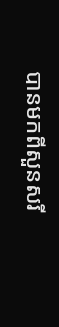បានមកពីសួនសរី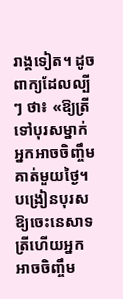រាង្គទៀត។ ដូចពាក្យដែលល្បីៗ ថា៖ «ឱ្យត្រីទៅបុរសម្នាក់អ្នកអាចចិញ្ចឹមគាត់មួយថ្ងៃ។ បង្រៀនបុរសឱ្យចេះនេសាទត្រីហើយអ្នកអាចចិញ្ចឹម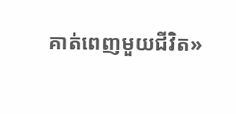គាត់ពេញមួយជីវិត»